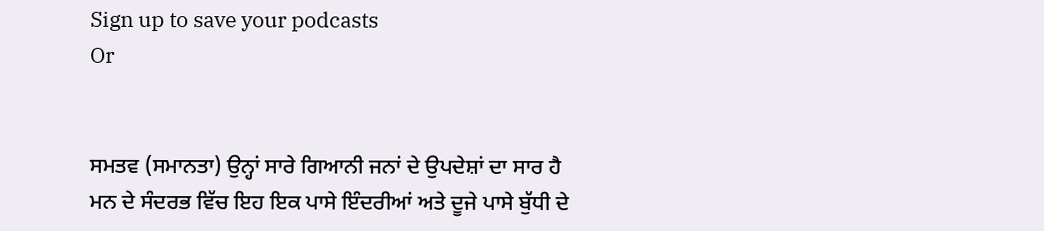Sign up to save your podcasts
Or


ਸਮਤਵ (ਸਮਾਨਤਾ) ਉਨ੍ਹਾਂ ਸਾਰੇ ਗਿਆਨੀ ਜਨਾਂ ਦੇ ਉਪਦੇਸ਼ਾਂ ਦਾ ਸਾਰ ਹੈ
ਮਨ ਦੇ ਸੰਦਰਭ ਵਿੱਚ ਇਹ ਇਕ ਪਾਸੇ ਇੰਦਰੀਆਂ ਅਤੇ ਦੂਜੇ ਪਾਸੇ ਬੁੱਧੀ ਦੇ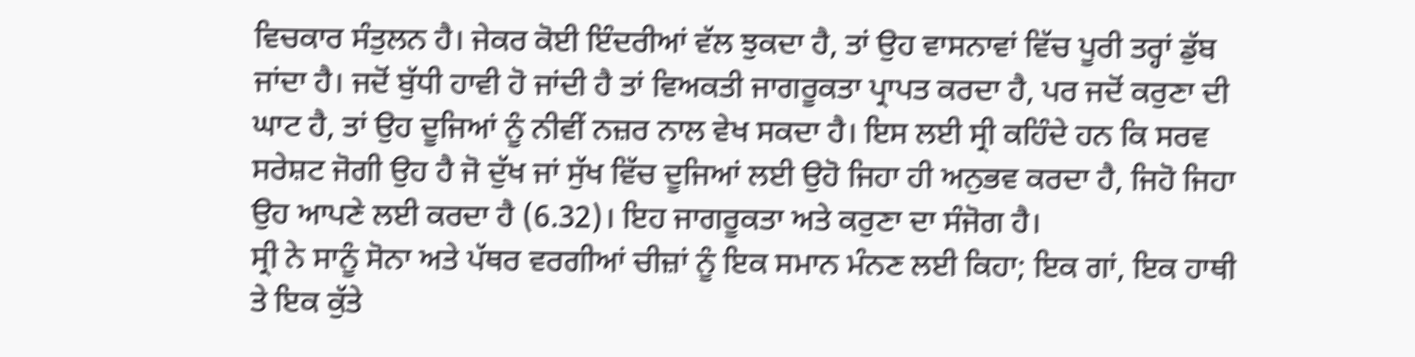ਵਿਚਕਾਰ ਸੰਤੁਲਨ ਹੈ। ਜੇਕਰ ਕੋਈ ਇੰਦਰੀਆਂ ਵੱਲ ਝੁਕਦਾ ਹੈ, ਤਾਂ ਉਹ ਵਾਸਨਾਵਾਂ ਵਿੱਚ ਪੂਰੀ ਤਰ੍ਹਾਂ ਡੁੱਬ ਜਾਂਦਾ ਹੈ। ਜਦੋਂ ਬੁੱਧੀ ਹਾਵੀ ਹੋ ਜਾਂਦੀ ਹੈ ਤਾਂ ਵਿਅਕਤੀ ਜਾਗਰੂਕਤਾ ਪ੍ਰਾਪਤ ਕਰਦਾ ਹੈ, ਪਰ ਜਦੋਂ ਕਰੁਣਾ ਦੀ ਘਾਟ ਹੈ, ਤਾਂ ਉਹ ਦੂਜਿਆਂ ਨੂੰ ਨੀਵੀਂ ਨਜ਼ਰ ਨਾਲ ਵੇਖ ਸਕਦਾ ਹੈ। ਇਸ ਲਈ ਸ੍ਰੀ ਕਹਿੰਦੇ ਹਨ ਕਿ ਸਰਵ ਸਰੇਸ਼ਟ ਜੋਗੀ ਉਹ ਹੈ ਜੋ ਦੁੱਖ ਜਾਂ ਸੁੱਖ ਵਿੱਚ ਦੂਜਿਆਂ ਲਈ ਉਹੋ ਜਿਹਾ ਹੀ ਅਨੁਭਵ ਕਰਦਾ ਹੈ, ਜਿਹੋ ਜਿਹਾ ਉਹ ਆਪਣੇ ਲਈ ਕਰਦਾ ਹੈ (6.32)। ਇਹ ਜਾਗਰੂਕਤਾ ਅਤੇ ਕਰੁਣਾ ਦਾ ਸੰਜੋਗ ਹੈ।
ਸ੍ਰੀ ਨੇ ਸਾਨੂੰ ਸੋਨਾ ਅਤੇ ਪੱਥਰ ਵਰਗੀਆਂ ਚੀਜ਼ਾਂ ਨੂੰ ਇਕ ਸਮਾਨ ਮੰਨਣ ਲਈ ਕਿਹਾ; ਇਕ ਗਾਂ, ਇਕ ਹਾਥੀ ਤੇ ਇਕ ਕੁੱਤੇ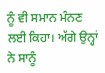ਨੂੰ ਵੀ ਸਮਾਨ ਮੰਨਣ ਲਈ ਕਿਹਾ। ਅੱਗੇ ਉਨ੍ਹਾਂ ਨੇ ਸਾਨੂੰ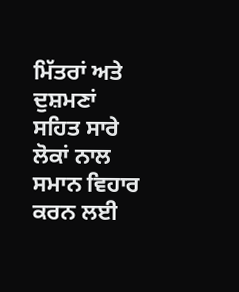ਮਿੱਤਰਾਂ ਅਤੇ ਦੁਸ਼ਮਣਾਂ ਸਹਿਤ ਸਾਰੇ ਲੋਕਾਂ ਨਾਲ ਸਮਾਨ ਵਿਹਾਰ ਕਰਨ ਲਈ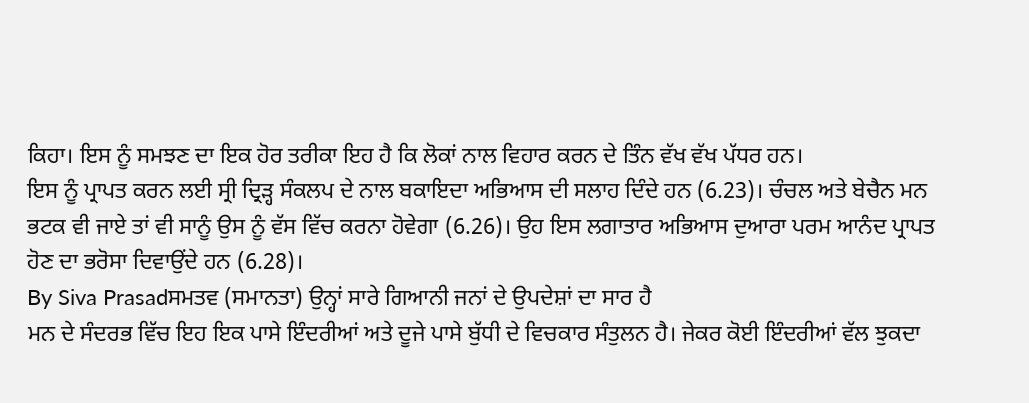ਕਿਹਾ। ਇਸ ਨੂੰ ਸਮਝਣ ਦਾ ਇਕ ਹੋਰ ਤਰੀਕਾ ਇਹ ਹੈ ਕਿ ਲੋਕਾਂ ਨਾਲ ਵਿਹਾਰ ਕਰਨ ਦੇ ਤਿੰਨ ਵੱਖ ਵੱਖ ਪੱਧਰ ਹਨ।
ਇਸ ਨੂੰ ਪ੍ਰਾਪਤ ਕਰਨ ਲਈ ਸ੍ਰੀ ਦ੍ਰਿੜ੍ਹ ਸੰਕਲਪ ਦੇ ਨਾਲ ਬਕਾਇਦਾ ਅਭਿਆਸ ਦੀ ਸਲਾਹ ਦਿੰਦੇ ਹਨ (6.23)। ਚੰਚਲ ਅਤੇ ਬੇਚੈਨ ਮਨ ਭਟਕ ਵੀ ਜਾਏ ਤਾਂ ਵੀ ਸਾਨੂੰ ਉਸ ਨੂੰ ਵੱਸ ਵਿੱਚ ਕਰਨਾ ਹੋਵੇਗਾ (6.26)। ਉਹ ਇਸ ਲਗਾਤਾਰ ਅਭਿਆਸ ਦੁਆਰਾ ਪਰਮ ਆਨੰਦ ਪ੍ਰਾਪਤ ਹੋਣ ਦਾ ਭਰੋਸਾ ਦਿਵਾਉਂਦੇ ਹਨ (6.28)।
By Siva Prasadਸਮਤਵ (ਸਮਾਨਤਾ) ਉਨ੍ਹਾਂ ਸਾਰੇ ਗਿਆਨੀ ਜਨਾਂ ਦੇ ਉਪਦੇਸ਼ਾਂ ਦਾ ਸਾਰ ਹੈ
ਮਨ ਦੇ ਸੰਦਰਭ ਵਿੱਚ ਇਹ ਇਕ ਪਾਸੇ ਇੰਦਰੀਆਂ ਅਤੇ ਦੂਜੇ ਪਾਸੇ ਬੁੱਧੀ ਦੇ ਵਿਚਕਾਰ ਸੰਤੁਲਨ ਹੈ। ਜੇਕਰ ਕੋਈ ਇੰਦਰੀਆਂ ਵੱਲ ਝੁਕਦਾ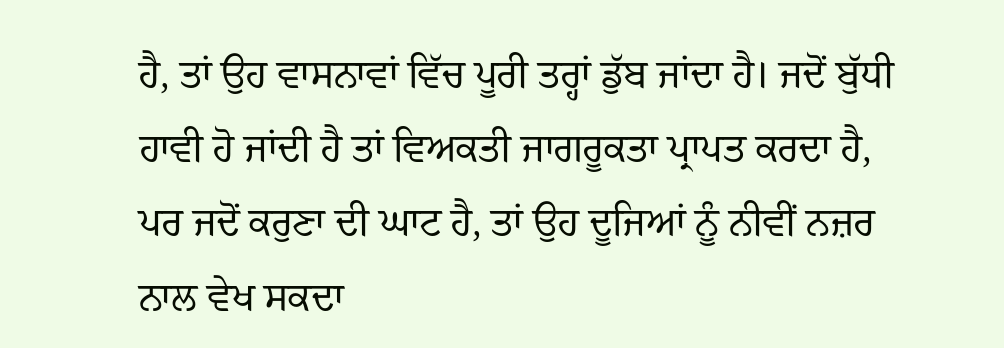ਹੈ, ਤਾਂ ਉਹ ਵਾਸਨਾਵਾਂ ਵਿੱਚ ਪੂਰੀ ਤਰ੍ਹਾਂ ਡੁੱਬ ਜਾਂਦਾ ਹੈ। ਜਦੋਂ ਬੁੱਧੀ ਹਾਵੀ ਹੋ ਜਾਂਦੀ ਹੈ ਤਾਂ ਵਿਅਕਤੀ ਜਾਗਰੂਕਤਾ ਪ੍ਰਾਪਤ ਕਰਦਾ ਹੈ, ਪਰ ਜਦੋਂ ਕਰੁਣਾ ਦੀ ਘਾਟ ਹੈ, ਤਾਂ ਉਹ ਦੂਜਿਆਂ ਨੂੰ ਨੀਵੀਂ ਨਜ਼ਰ ਨਾਲ ਵੇਖ ਸਕਦਾ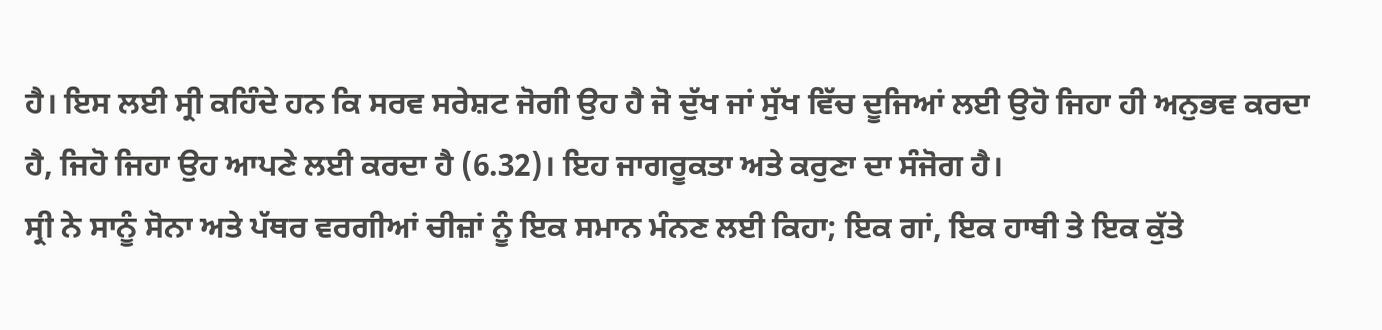ਹੈ। ਇਸ ਲਈ ਸ੍ਰੀ ਕਹਿੰਦੇ ਹਨ ਕਿ ਸਰਵ ਸਰੇਸ਼ਟ ਜੋਗੀ ਉਹ ਹੈ ਜੋ ਦੁੱਖ ਜਾਂ ਸੁੱਖ ਵਿੱਚ ਦੂਜਿਆਂ ਲਈ ਉਹੋ ਜਿਹਾ ਹੀ ਅਨੁਭਵ ਕਰਦਾ ਹੈ, ਜਿਹੋ ਜਿਹਾ ਉਹ ਆਪਣੇ ਲਈ ਕਰਦਾ ਹੈ (6.32)। ਇਹ ਜਾਗਰੂਕਤਾ ਅਤੇ ਕਰੁਣਾ ਦਾ ਸੰਜੋਗ ਹੈ।
ਸ੍ਰੀ ਨੇ ਸਾਨੂੰ ਸੋਨਾ ਅਤੇ ਪੱਥਰ ਵਰਗੀਆਂ ਚੀਜ਼ਾਂ ਨੂੰ ਇਕ ਸਮਾਨ ਮੰਨਣ ਲਈ ਕਿਹਾ; ਇਕ ਗਾਂ, ਇਕ ਹਾਥੀ ਤੇ ਇਕ ਕੁੱਤੇ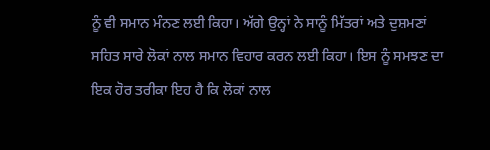ਨੂੰ ਵੀ ਸਮਾਨ ਮੰਨਣ ਲਈ ਕਿਹਾ। ਅੱਗੇ ਉਨ੍ਹਾਂ ਨੇ ਸਾਨੂੰ ਮਿੱਤਰਾਂ ਅਤੇ ਦੁਸ਼ਮਣਾਂ ਸਹਿਤ ਸਾਰੇ ਲੋਕਾਂ ਨਾਲ ਸਮਾਨ ਵਿਹਾਰ ਕਰਨ ਲਈ ਕਿਹਾ। ਇਸ ਨੂੰ ਸਮਝਣ ਦਾ ਇਕ ਹੋਰ ਤਰੀਕਾ ਇਹ ਹੈ ਕਿ ਲੋਕਾਂ ਨਾਲ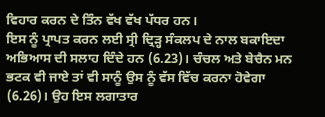ਵਿਹਾਰ ਕਰਨ ਦੇ ਤਿੰਨ ਵੱਖ ਵੱਖ ਪੱਧਰ ਹਨ।
ਇਸ ਨੂੰ ਪ੍ਰਾਪਤ ਕਰਨ ਲਈ ਸ੍ਰੀ ਦ੍ਰਿੜ੍ਹ ਸੰਕਲਪ ਦੇ ਨਾਲ ਬਕਾਇਦਾ ਅਭਿਆਸ ਦੀ ਸਲਾਹ ਦਿੰਦੇ ਹਨ (6.23)। ਚੰਚਲ ਅਤੇ ਬੇਚੈਨ ਮਨ ਭਟਕ ਵੀ ਜਾਏ ਤਾਂ ਵੀ ਸਾਨੂੰ ਉਸ ਨੂੰ ਵੱਸ ਵਿੱਚ ਕਰਨਾ ਹੋਵੇਗਾ (6.26)। ਉਹ ਇਸ ਲਗਾਤਾਰ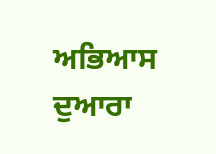ਅਭਿਆਸ ਦੁਆਰਾ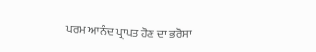ਪਰਮ ਆਨੰਦ ਪ੍ਰਾਪਤ ਹੋਣ ਦਾ ਭਰੋਸਾ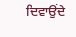ਦਿਵਾਉਂਦੇ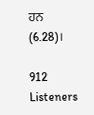ਹਨ (6.28)।

912 Listeners